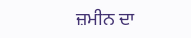ਜ਼ਮੀਨ ਦਾ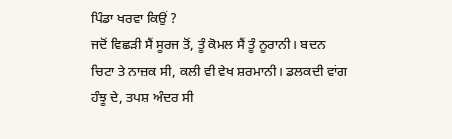ਪਿੰਡਾ ਖਰਵਾ ਕਿਉਂ ?
ਜਦੋਂ ਵਿਛੜੀ ਸੈਂ ਸੂਰਜ ਤੋਂ, ਤੂੰ ਕੋਮਲ ਸੈਂ ਤੂੰ ਨੂਰਾਨੀ। ਬਦਨ ਚਿਟਾ ਤੇ ਨਾਜ਼ਕ ਸੀ, ਕਲੀ ਵੀ ਵੇਖ ਸ਼ਰਮਾਨੀ। ਡਲਕਦੀ ਵਾਂਗ ਹੰਝੂ ਦੇ, ਤਪਸ਼ ਅੰਦਰ ਸੀ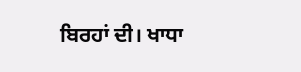ਬਿਰਹਾਂ ਦੀ। ਖਾਧਾ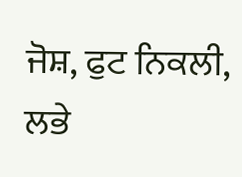ਜੋਸ਼, ਫੁਟ ਨਿਕਲੀ, ਲਭੇ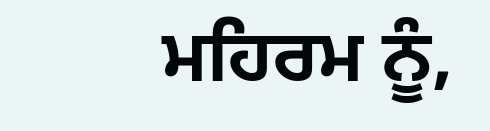ਮਹਿਰਮ ਨੂੰ,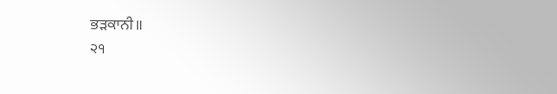ਭੜਕਾਨੀ॥
੨੧